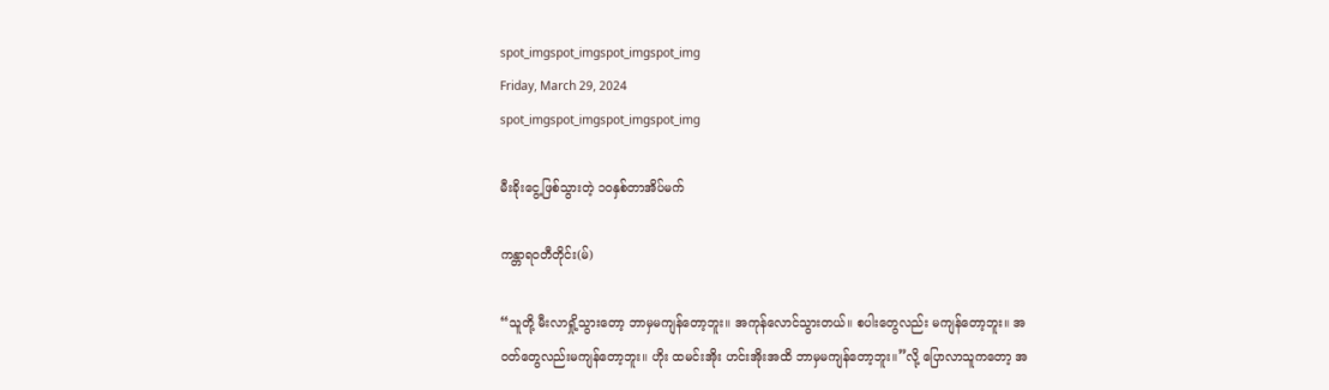spot_imgspot_imgspot_imgspot_img
Friday, March 29, 2024
spot_imgspot_imgspot_imgspot_img

မီးခိုးငွေ့ဖြစ်သွားတဲ့ ၁၀နှစ်တာအိပ်မက်

ကန္တာရဝတီတိုင်း(မ်)

“သူတို့ မီးလာရှို့သွားတော့ ဘာမှမကျန်တော့ဘူး။ အကုန်လောင်သွားတယ်။ စပါးတွေလည်း မကျန်တော့ဘူး။ အဝတ်တွေလည်းမကျန်တော့ဘူး။ ဟိုး ထမင်းအိုး ဟင်းအိုးအထိ ဘာမှမကျန်တော့ဘူး။”လို့ ပြောလာသူကတော့ အ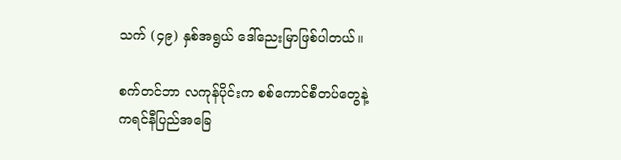သက် (၄၉) နှစ်အရွယ် ဒေါ်ညေးမြာဖြစ်ပါတယ်။

စက်တင်ဘာ လကုန်ပိုင်းက စစ်ကောင်စီတပ်တွေနဲ့ ကရင်နီပြည်အခြေ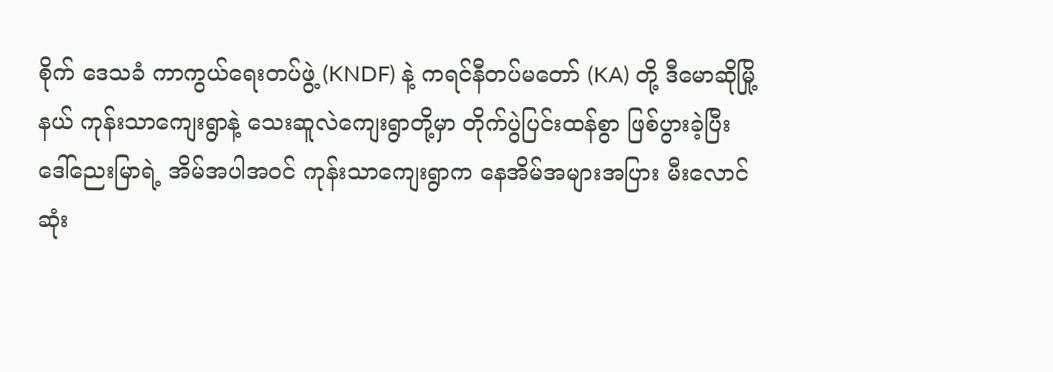စိုက် ဒေသခံ ကာကွယ်ရေးတပ်ဖွဲ့ (KNDF) နဲ့ ကရင်နီတပ်မတော် (KA) တို့ ဒီမောဆိုမြို့နယ် ကုန်းသာကျေးရွာနဲ့ သေးဆူလဲကျေးရွာတို့မှာ တိုက်ပွဲပြင်းထန်စွာ ဖြစ်ပွားခဲ့ပြီး ဒေါ်ညေးမြာရဲ့ အိမ်အပါအဝင် ကုန်းသာကျေးရွာက နေအိမ်အများအပြား မီးလောင်ဆုံး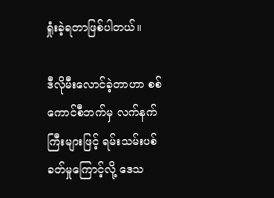ရှုံးခဲ့ရတာဖြစ်ပါတယ်။

ဒီလိုမီးလောင်ခဲ့တာဟာ စစ်ကောင်စီဘက်မှ လက်နက်ကြီးများဖြင့် ရမ်းသမ်းပစ်ခတ်မှုကြောင့်လို့ ဒေသ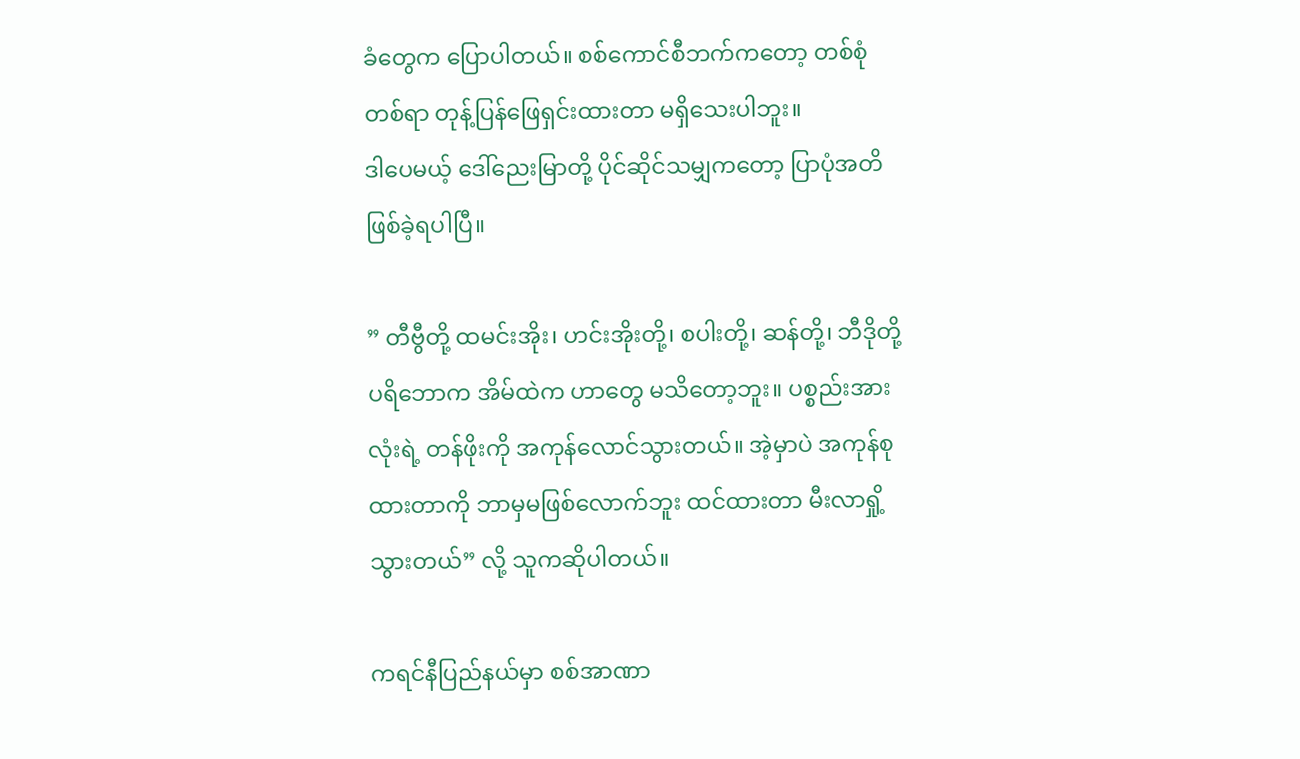ခံတွေက ပြောပါတယ်။ စစ်ကောင်စီဘက်ကတော့ တစ်စုံတစ်ရာ တုန့်ပြန်ဖြေရှင်းထားတာ မရှိသေးပါဘူး။
ဒါပေမယ့် ဒေါ်ညေးမြာတို့ ပိုင်ဆိုင်သမျှကတော့ ပြာပုံအတိဖြစ်ခဲ့ရပါပြီ။

” တီဗွီတို့ ထမင်းအိုး၊ ဟင်းအိုးတို့၊ စပါးတို့၊ ဆန်တို့၊ ဘီဒိုတို့ ပရိဘောက အိမ်ထဲက ဟာတွေ မသိတော့ဘူး။ ပစ္စည်းအားလုံးရဲ့ တန်ဖိုးကို အကုန်လောင်သွားတယ်။ အဲ့မှာပဲ အကုန်စုထားတာကို ဘာမှမဖြစ်လောက်ဘူး ထင်ထားတာ မီးလာရှို့သွားတယ်” လို့ သူကဆိုပါတယ်။

ကရင်နီပြည်နယ်မှာ စစ်အာဏာ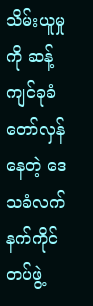သိမ်းယူမှုကို ဆန့်ကျင်ခုခံတော်လှန်နေတဲ့ ဒေသခံလက်နက်ကိုင်တပ်ဖွဲ့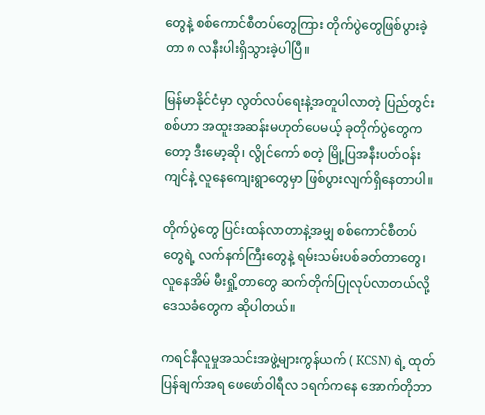တွေနဲ့ စစ်ကောင်စီတပ်တွေကြား တိုက်ပွဲတွေဖြစ်ပွားခဲ့တာ ၈ လနီးပါးရှိသွားခဲ့ပါပြီ။

မြန်မာနိုင်ငံမှာ လွတ်လပ်ရေးနဲ့အတူပါလာတဲ့ ပြည်တွင်းစစ်ဟာ အထူးအဆန်းမဟုတ်ပေမယ့် ခုတိုက်ပွဲတွေကတော့ ဒီးမော့ဆို၊ လွိုင်ကော် စတဲ့ မြို့ပြအနီးပတ်ဝန်းကျင်နဲ့ လူနေကျေးရွာတွေမှာ ဖြစ်ပွားလျက်ရှိနေတာပါ။

တိုက်ပွဲတွေ ပြင်းထန်လာတာနဲ့အမျှ စစ်ကောင်စီတပ်တွေရဲ့ လက်နက်ကြီးတွေနဲ့ ရမ်းသမ်းပစ်ခတ်တာတွေ၊ လူနေအိမ် မီးရှို့တာတွေ ဆက်တိုက်ပြုလုပ်လာတယ်လို့ ဒေသခံတွေက ဆိုပါတယ်။

ကရင်နီလူမှုအသင်းအဖွဲ့များကွန်ယက် ( KCSN) ရဲ့ ထုတ်ပြန်ချက်အရ ဖေဖော်ဝါရီလ ၁ရက်ကနေ အောက်တိုဘာ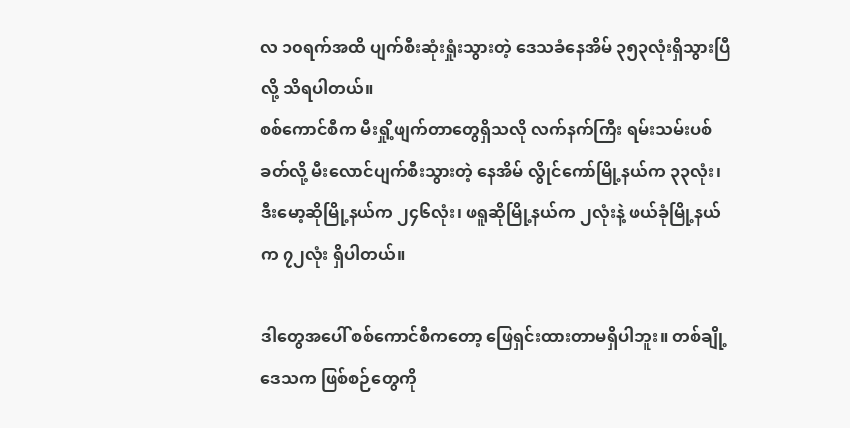လ ၁၀ရက်အထိ ပျက်စီးဆုံးရှုံးသွားတဲ့ ဒေသခံနေအိမ် ၃၅၃လုံးရှိသွားပြီလို့ သိရပါတယ်။
စစ်ကောင်စီက မီးရှို့ဖျက်တာတွေရှိသလို လက်နက်ကြီး ရမ်းသမ်းပစ်ခတ်လို့ မီးလောင်ပျက်စီးသွားတဲ့ နေအိမ် လွိုင်ကော်မြို့နယ်က ၃၃လုံး၊ ဒီးမော့ဆိုမြို့နယ်က ၂၄၆လုံး၊ ဖရူဆိုမြို့နယ်က ၂လုံးနဲ့ ဖယ်ခုံမြို့နယ်က ၇၂လုံး ရှိပါတယ်။

ဒါတွေအပေါ် စစ်ကောင်စီကတော့ ဖြေရှင်းထားတာမရှိပါဘူး။ တစ်ချို့ဒေသက ဖြစ်စဉ်တွေကို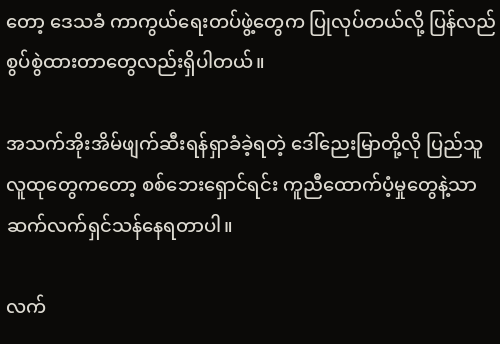တော့ ဒေသခံ ကာကွယ်ရေးတပ်ဖွဲ့တွေက ပြုလုပ်တယ်လို့ ပြန်လည် စွပ်စွဲထားတာတွေလည်းရှိပါတယ်။

အသက်အိုးအိမ်ဖျက်ဆီးရန်ရှာခံခဲ့ရတဲ့ ဒေါ်ညေးမြာတို့လို ပြည်သူလူထုတွေကတော့ စစ်ဘေးရှောင်ရင်း ကူညီထောက်ပံ့မှုတွေနဲ့သာ ဆက်လက်ရှင်သန်နေရတာပါ။

လက်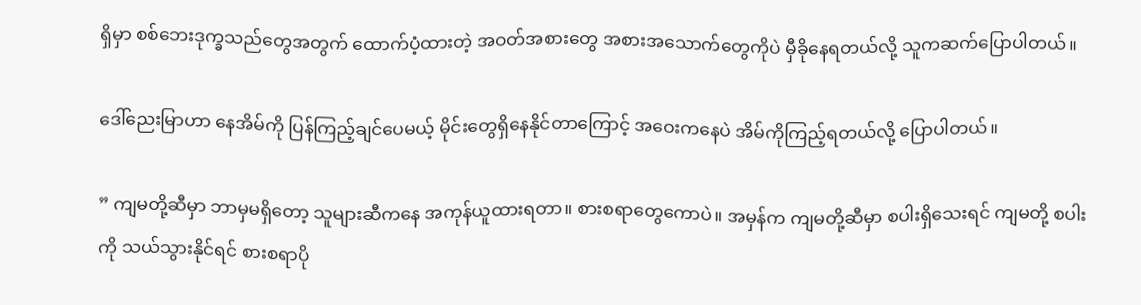ရှိမှာ စစ်ဘေးဒုက္ခသည်တွေအတွက် ထောက်ပံ့ထားတဲ့ အဝတ်အစားတွေ အစားအသောက်တွေကိုပဲ မှီခိုနေရတယ်လို့ သူကဆက်ပြောပါတယ်။

ဒေါ်ညေးမြာဟာ နေအိမ်ကို ပြန်ကြည့်ချင်ပေမယ့် မိုင်းတွေရှိနေနိုင်တာကြောင့် အဝေးကနေပဲ အိမ်ကိုကြည့်ရတယ်လို့ ပြောပါတယ်။

” ကျမတို့ဆီမှာ ဘာမှမရှိတော့ သူများဆီကနေ အကုန်ယူထားရတာ။ စားစရာတွေကောပဲ။ အမှန်က ကျမတို့ဆီမှာ စပါးရှိသေးရင် ကျမတို့ စပါးကို သယ်သွားနိုင်ရင် စားစရာပို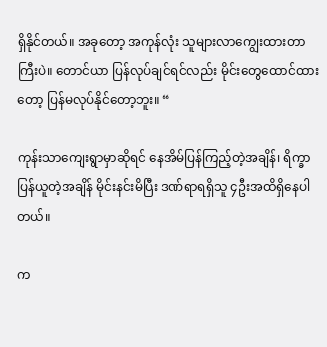ရှိနိုင်တယ်။ အခုတော့ အကုန်လုံး သူများလာကျွေးထားတာကြီးပဲ။ တောင်ယာ ပြန်လုပ်ချင်ရင်လည်း မိုင်းတွေထောင်ထားတော့ ပြန်မလုပ်နိုင်တော့ဘူး။ “

ကုန်းသာကျေးရွာမှာဆိုရင် နေအိမ်ပြန်ကြည့်တဲ့အချိန်၊ ရိက္ခာပြန်ယူတဲ့အချိန် မိုင်းနင်းမိပြီး ဒဏ်ရာရရှိသူ ၄ဦးအထိရှိနေပါတယ်။

က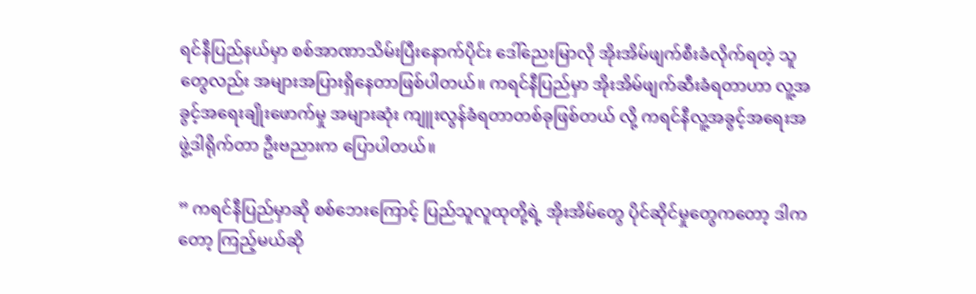ရင်နီပြည်နယ်မှာ စစ်အာဏာသိမ်းပြီးနောက်ပိုင်း ဒေါ်ညေးမြာလို အိုးအိမ်ဖျက်စီးခံလိုက်ရတဲ့ သူတွေလည်း အများအပြားရှိနေတာဖြစ်ပါတယ်။ ကရင်နီပြည်မှာ အိုးအိမ်ဖျက်ဆီးခံရတာဟာ လူ့အခွင့်အရေးချိုးဖောက်မှု အများဆုံး ကျူးလွန်ခံရတာတစ်ခုဖြစ်တယ် လို့ ကရင်နီလူ့အခွင့်အရေးအဖွဲ့ဒါရိုက်တာ ဦးဗညားက ပြောပါတယ်။

” ကရင်နီပြည်မှာဆို စစ်ဘေးကြောင့် ပြည်သူလူထုတို့ရဲ့ အိုးအိမ်တွေ ပိုင်ဆိုင်မှုတွေကတော့ ဒါကတော့ ကြည့်မယ်ဆို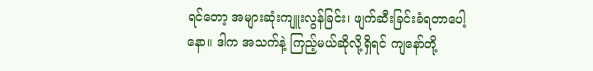ရင်တော့ အများဆုံးကျူးလွန်ခြင်း၊ ဖျက်ဆီးခြင်းခံရတာပေါ့နော။ ဒါက အသက်နဲ့ ကြည့်မယ်ဆိုလို့ရှိရင် ကျနော်တို့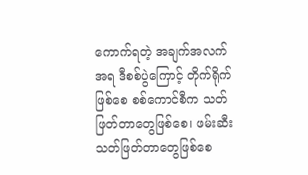ကောက်ရတဲ့ အချက်အလက်အရ ဒီစစ်ပွဲကြောင့် တိုက်ရိုက်ဖြစ်စေ စစ်ကောင်စီက သတ်ဖြတ်တာတွေဖြစ်စေ၊ ဖမ်းဆီး သတ်ဖြတ်တာတွေဖြစ်စေ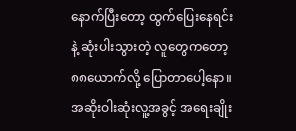နောက်ပြီးတော့ ထွက်ပြေးနေရင်းနဲ့ ဆုံးပါးသွားတဲ့ လူတွေကတော့ ၈၈ယောက်လို့ ပြောတာပေါ့နော။ အဆိုးဝါးဆုံးလူ့အခွင့် အရေးချိုး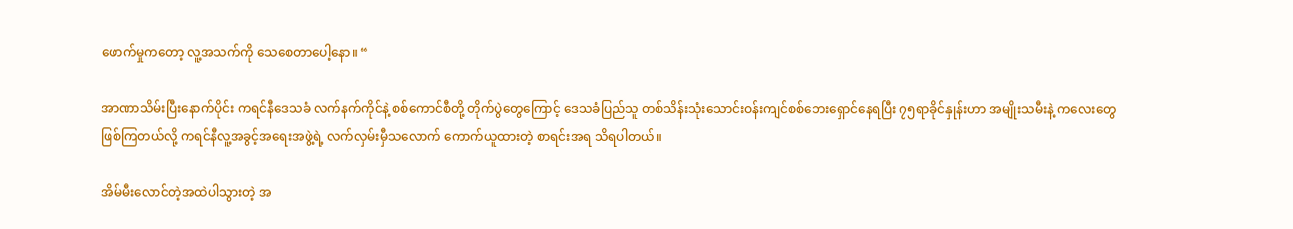ဖောက်မှုကတော့ လူ့အသက်ကို သေစေတာပေါ့နော။ “

အာဏာသိမ်းပြီးနောက်ပိုင်း ကရင်နီဒေသခံ လက်နက်ကိုင်နဲ့ စစ်ကောင်စီတို့ တိုက်ပွဲတွေကြောင့် ဒေသခံပြည်သူ တစ်သိန်းသုံးသောင်းဝန်းကျင်စစ်ဘေးရှောင်နေရပြီး ၇၅ရာခိုင်နှုန်းဟာ အမျိုးသမီးနဲ့ ကလေးတွေဖြစ်ကြတယ်လို့ ကရင်နီလူ့အခွင့်အရေးအဖွဲ့ရဲ့ လက်လှမ်းမှီသလောက် ကောက်ယူထားတဲ့ စာရင်းအရ သိရပါတယ်။

အိမ်မီးလောင်တဲ့အထဲပါသွားတဲ့ အ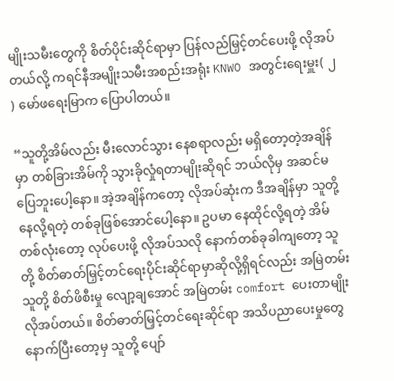မျိုးသမီးတွေကို စိတ်ပိုင်းဆိုင်ရာမှာ ပြန်လည်မြှင့်တင်ပေးဖို့ လိုအပ်တယ်လို့ ကရင်နီအမျိုးသမီးအစည်းအရုံး KNWO အတွင်းရေးမှူး( ၂ ) မော်ဖရေးမြာက ပြောပါတယ်။

“သူတို့အိမ်လည်း မီးလောင်သွား နေစရာလည်း မရှိတော့တဲ့အချိန်မှာ တစ်ခြားအိမ်ကို သွားခိုလှုံရတာမျိုးဆိုရင် ဘယ်လိုမှ အဆင်မပြေဘူးပေါ့နော။ အဲ့အချိန်ကတော့ လိုအပ်ဆုံးက ဒီအချိန်မှာ သူတို့ နေလို့ရတဲ့ တစ်ခုဖြစ်အောင်ပေါ့နော။ ဥပမာ နေထိုင်လို့ရတဲ့ အိမ်တစ်လုံးတော့ လုပ်ပေးဖို့ လိုအပ်သလို နောက်တစ်ခုခါကျတော့ သူတို့ စိတ်ဓာတ်မြှင့်တင်ရေးပိုင်းဆိုင်ရာမှာဆိုလို့ရှိရင်လည်း အမြဲတမ်း သူတို့ စိတ်ဖိစီးမှု လျော့ချအောင် အမြဲတမ်း comfort ပေးတာမျိုးလိုအပ်တယ်။ စိတ်ဓာတ်မြှင့်တင်ရေးဆိုင်ရာ အသိပညာပေးမှုတွေ နောက်ပြီးတော့မှ သူတို့ ပျော်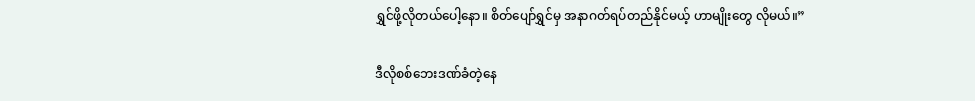ရွှင်ဖို့လိုတယ်ပေါ့နော။ စိတ်ပျော်ရွှင်မှ အနာဂတ်ရပ်တည်နိုင်မယ့် ဟာမျိုးတွေ လိုမယ်။”

ဒီလိုစစ်ဘေးဒဏ်ခံတဲ့နေ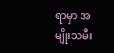ရာမှာ အမျိုးသမီး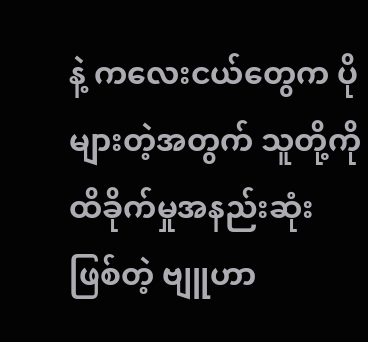နဲ့ ကလေးငယ်တွေက ပိုများတဲ့အတွက် သူတို့ကို ထိခိုက်မှုအနည်းဆုံးဖြစ်တဲ့ ဗျူဟာ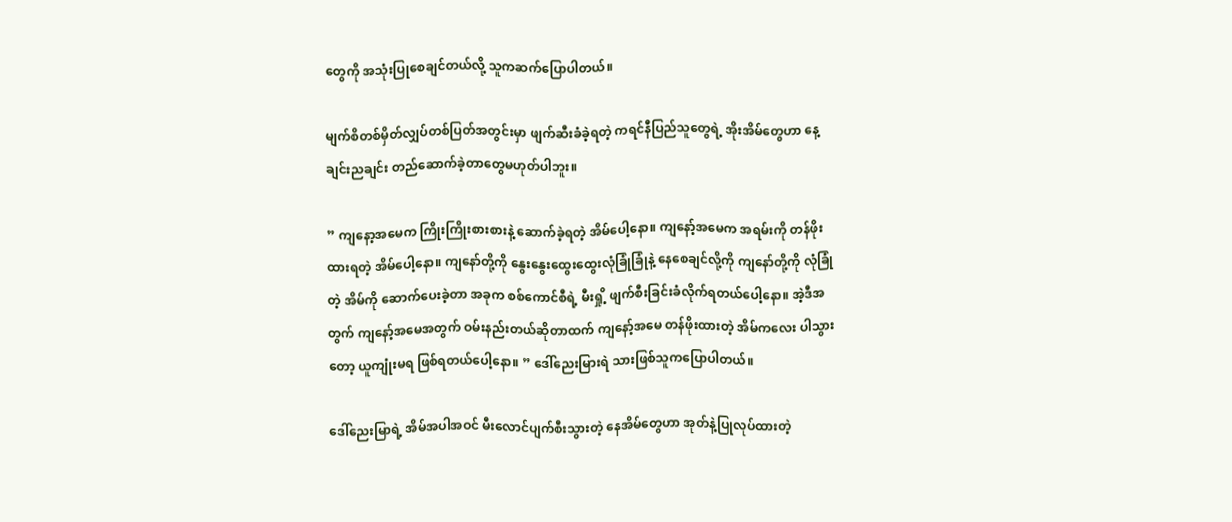တွေကို အသုံးပြုစေချင်တယ်လို့ သူကဆက်ပြောပါတယ်။

မျက်စိတစ်မှိတ်လျှပ်တစ်ပြတ်အတွင်းမှာ ဖျက်ဆီးခံခဲ့ရတဲ့ ကရင်နီပြည်သူတွေရဲ့ အိုးအိမ်တွေဟာ နေ့ချင်းညချင်း တည်ဆောက်ခဲ့တာတွေမဟုတ်ပါဘူး။

” ကျနော့အမေက ကြိုးကြိုးစားစားနဲ့ ဆောက်ခဲ့ရတဲ့ အိမ်ပေါ့နော။ ကျနော့်အမေက အရမ်းကို တန်ဖိုးထားရတဲ့ အိမ်ပေါ့နော။ ကျနော်တို့ကို နွေးနွေးထွေးထွေးလုံခြုံခြုံနဲ့ နေစေချင်လို့ကို ကျနော်တို့ကို လုံခြုံတဲ့ အိမ်ကို ဆောက်ပေးခဲ့တာ အခုက စစ်ကောင်စီရဲ့ မီးရှို့ ဖျက်စီးခြင်းခံလိုက်ရတယ်ပေါ့နော။ အဲ့ဒီအတွက် ကျနော့်အမေအတွက် ဝမ်းနည်းတယ်ဆိုတာထက် ကျနော့်အမေ တန်ဖိုးထားတဲ့ အိမ်ကလေး ပါသွားတော့ ယူကျုံးမရ ဖြစ်ရတယ်ပေါ့နော။ ” ဒေါ်ညေးမြားရဲ သားဖြစ်သူကပြောပါတယ်။

ဒေါ်ညေးမြာရဲ့ အိမ်အပါအဝင် မီးလောင်ပျက်စီးသွားတဲ့ နေအိမ်တွေဟာ အုတ်နဲ့ပြုလုပ်ထားတဲ့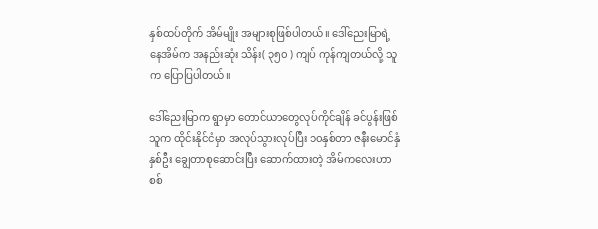နှစ်ထပ်တိုက် အိမ်မျိုး အများစုဖြစ်ပါတယ်။ ဒေါ်ညေးမြာရဲ့ နေအိမ်က အနည်းဆုံး သိန်း( ၃၅၀ ) ကျပ် ကုန်ကျတယ်လို့ သူက ပြောပြပါတယ်။

ဒေါ်ညေးမြာက ရွာမှာ တောင်ယာတွေလုပ်ကိုင်ချိန် ခင်ပွန်းဖြစ်သူက ထိုင်းနိုင်ငံမှာ အလုပ်သွားလုပ်ပြီး ၁၀နှစ်တာ ဇနီးမောင်နှံနှစ်ဦး ချွေတာစုဆောင်းပြီး ဆောက်ထားတဲ့ အိမ်ကလေးဟာ စစ်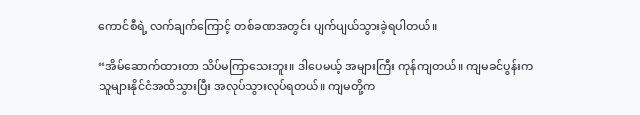ကောင်စီရဲ့ လက်ချက်ကြောင့် တစ်ခဏအတွင်း ပျက်ပျယ်သွားခဲ့ရပါတယ်။

“အိမ်ဆောက်ထားတာ သိပ်မကြာသေးဘူး။ ဒါပေမယ့် အများကြီး ကုန်ကျတယ်။ ကျမခင်ပွန်းက သူများနိုင်ငံအထိသွားပြီး အလုပ်သွားလုပ်ရတယ်။ ကျမတို့က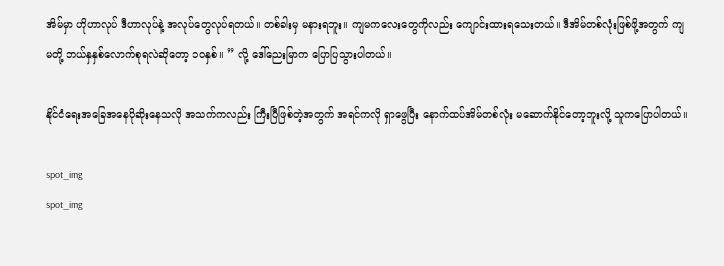အိမ်မှာ ဟိုဟာလုပ် ဒီဟာလုပ်နဲ့ အလုပ်တွေလုပ်ရတယ်။ တစ်ခါးမှ မနားရဘူး။ ကျမကလေးတွေကိုလည်း ကျောင်းထားရသေးတယ်။ ဒီအိမ်တစ်လုံးဖြစ်ဖို့အတွက် ကျမတို့ ဘယ်နှနှစ်လောက်စုရလဲဆိုတော့ ၁၀နှစ်။ ” လို့ ဒေါ်ညေးမြာက ပြောပြသွားပါတယ်။

နိုင်ငံရေးအခြေအနေပိုဆိုးနေသလို အသက်ကလည်း ကြီးပြီဖြစ်တဲ့အတွက် အရင်ကလို ရှာဖွေပြီး နောက်ထပ်အိမ်တစ်လုံး မဆောက်နိုင်တော့ဘူးလို့ သူကပြောပါတယ်။

spot_img
spot_img